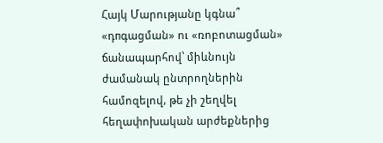Հայկ Մարությանը կգնա՞ «դпգացման» ու «ռոբոտացման» ճանապարհով՝ միևնույն ժամանակ ընտրողներին համոզելով, թե չի շեղվել հեղափոխական արժեքներից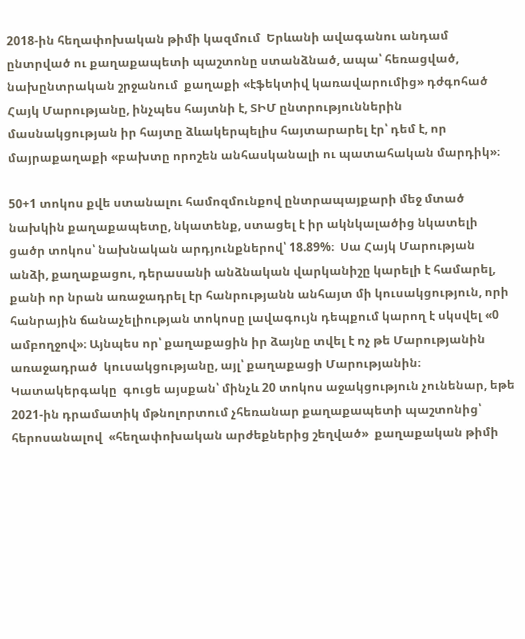2018-ին հեղափոխական թիմի կազմում  Երևանի ավագանու անդամ ընտրված ու քաղաքապետի պաշտոնը ստանձնած, ապա՝ հեռացված, նախընտրական շրջանում  քաղաքի «էֆեկտիվ կառավարումից» դժգոհած  Հայկ Մարությանը, ինչպես հայտնի է, ՏԻՄ ընտրություններին մասնակցության իր հայտը ձևակերպելիս հայտարարել էր՝ դեմ է, որ մայրաքաղաքի «բախտը որոշեն անհասկանալի ու պատահական մարդիկ»։

50+1 տոկոս քվե ստանալու համոզմունքով ընտրապայքարի մեջ մտած նախկին քաղաքապետը, նկատենք, ստացել է իր ակնկալածից նկատելի ցածր տոկոս՝ նախնական արդյունքներով՝ 18.89%։  Սա Հայկ Մարության անձի, քաղաքացու, դերասանի անձնական վարկանիշը կարելի է համարել, քանի որ նրան առաջադրել էր հանրությանն անհայտ մի կուսակցություն, որի հանրային ճանաչելիության տոկոսը լավագույն դեպքում կարող է սկսվել «0 ամբողջով»։ Այնպես որ՝ քաղաքացին իր ձայնը տվել է ոչ թե Մարությանին առաջադրած  կուսակցությանը, այլ՝ քաղաքացի Մարությանին։  Կատակերգակը  գուցե այսքան՝ մինչև 20 տոկոս աջակցություն չունենար, եթե 2021-ին դրամատիկ մթնոլորտում չհեռանար քաղաքապետի պաշտոնից՝ հերոսանալով  «հեղափոխական արժեքներից շեղված»  քաղաքական թիմի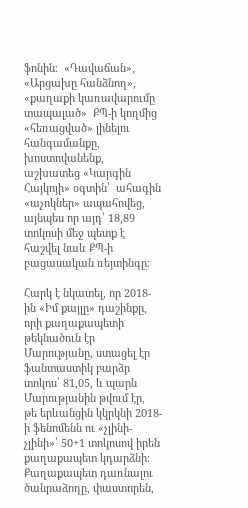ֆոնին։  «Դավաճան», «Արցախը հանձնող», «քաղաքի կառավարումը տապալած»  ՔՊ-ի կողմից «հեռացված» լինելու հանգամանքը, խոստովանենք, աշխատեց «Կարգին Հայկոյի» օգտին՝  ահագին «աչոկներ» ապահովեց, այնպես որ այդ՝ 18,89 տոկոսի մեջ պետք է հաշվել նաև ՔՊ-ի բացասական ռեյտինգը։

Հարկ է նկատել, որ 2018-ին «Իմ քայլը» դաշինքը, որի քաղաքապետի թեկնածուն էր Մարությանը, ստացել էր ֆանտաստիկ բարձր տոկոս՝ 81,05, և պարն Մարությանին թվում էր,  թե երևանցին կկրկնի 2018-ի ֆենոմենն ու «չլինի-չլինի»՝ 50+1 տոկոսով իրեն քաղաքապետ կդարձնի։ Քաղաքապետ դառնալու  ծանրաձողը, փաստորեն,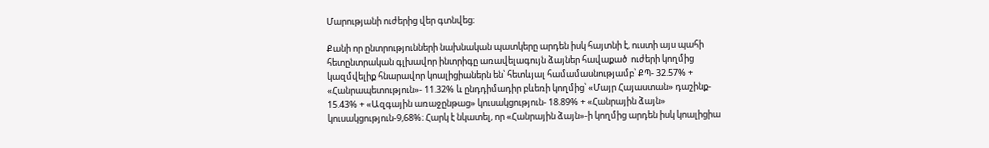Մարությանի ուժերից վեր գտնվեց։

Քանի որ ընտրությունների նախնական պատկերը արդեն իսկ հայտնի է, ուստի այս պահի հետընտրական գլխավոր ինտրիգը առավելագույն ձայներ հավաքած  ուժերի կողմից կազմվելիք հնարավոր կոալիցիաներն են՝ հետևյալ համամասնությամբ՝ ՔՊ- 32.57% + «Հանրապետություն»- 11.32% և ընդդիմադիր բևեռի կողմից՝ «Մայր Հայաստան» դաշինք- 15.43% + «Ազգային առաջընթաց» կուսակցություն- 18.89% + «Հանրային ձայն» կուսակցություն-9,68%։ Հարկ է նկատել, որ «Հանրային ձայն»-ի կողմից արդեն իսկ կոալիցիա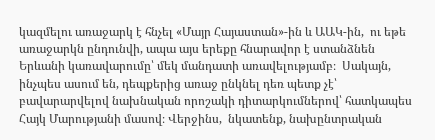կազմելու առաջարկ է հնչել «Մայր Հայաստան»-ին և ԱԱԿ-ին,  ու եթե առաջարկն ընդունվի, ապա այս երեքը հնարավոր է ստանձնեն Երևանի կառավարումը՝ մեկ մանդատի առավելությամբ։  Սակայն, ինչպես ասում են, դեպքերից առաջ ընկնել դեռ պետք չէ՝ բավարարվելով նախնական որոշակի դիտարկումներով՝ հատկապես  Հայկ Մարությանի մասով։ Վերջինս,  նկատենք, նախընտրական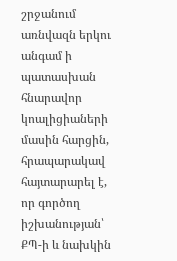շրջանում առնվազն երկու անգամ ի պատասխան հնարավոր կոալիցիաների մասին հարցին, հրապարակավ հայտարարել է, որ գործող իշխանության՝ ՔՊ-ի և նախկին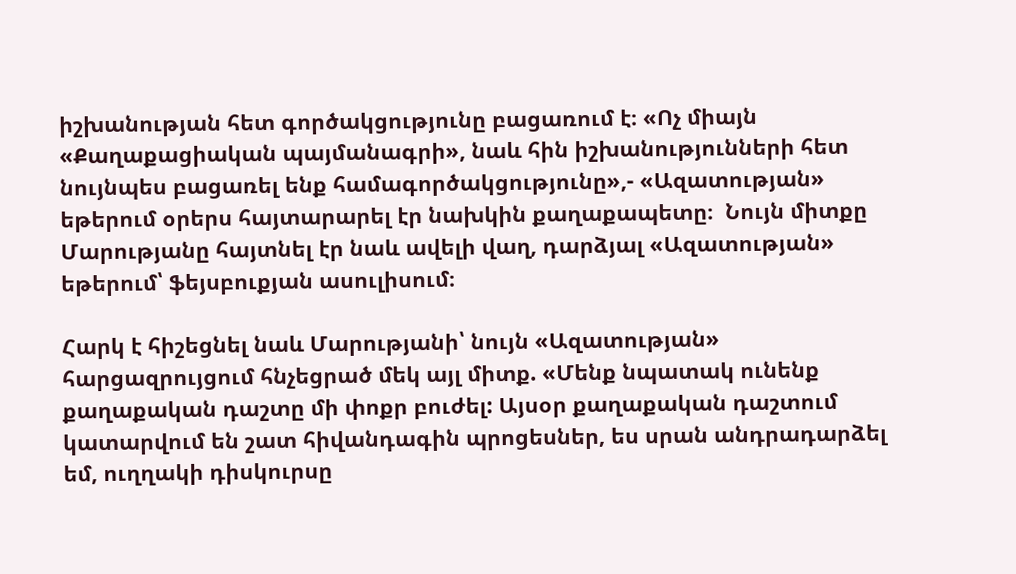իշխանության հետ գործակցությունը բացառում է։ «Ոչ միայն «Քաղաքացիական պայմանագրի», նաև հին իշխանությունների հետ նույնպես բացառել ենք համագործակցությունը»,- «Ազատության» եթերում օրերս հայտարարել էր նախկին քաղաքապետը։  Նույն միտքը Մարությանը հայտնել էր նաև ավելի վաղ, դարձյալ «Ազատության» եթերում՝ ֆեյսբուքյան ասուլիսում։

Հարկ է հիշեցնել նաև Մարությանի՝ նույն «Ազատության» հարցազրույցում հնչեցրած մեկ այլ միտք. «Մենք նպատակ ունենք քաղաքական դաշտը մի փոքր բուժել: Այսօր քաղաքական դաշտում կատարվում են շատ հիվանդագին պրոցեսներ, ես սրան անդրադարձել եմ, ուղղակի դիսկուրսը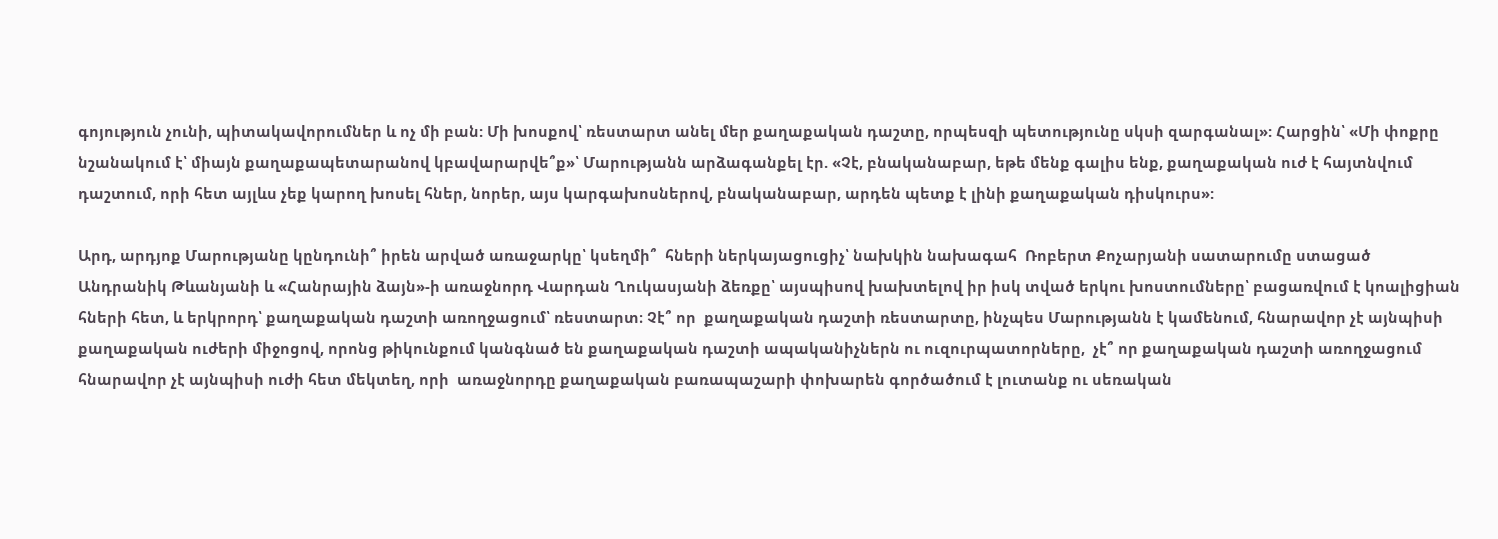գոյություն չունի, պիտակավորումներ և ոչ մի բան: Մի խոսքով՝ ռեստարտ անել մեր քաղաքական դաշտը, որպեսզի պետությունը սկսի զարգանալ»: Հարցին՝ «Մի փոքրը նշանակում է՝ միայն քաղաքապետարանով կբավարարվե՞ք»՝ Մարությանն արձագանքել էր. «Չէ, բնականաբար, եթե մենք գալիս ենք, քաղաքական ուժ է հայտնվում դաշտում, որի հետ այլևս չեք կարող խոսել հներ, նորեր, այս կարգախոսներով, բնականաբար, արդեն պետք է լինի քաղաքական դիսկուրս»:

Արդ, արդյոք Մարությանը կընդունի՞ իրեն արված առաջարկը՝ կսեղմի՞  հների ներկայացուցիչ՝ նախկին նախագահ  Ռոբերտ Քոչարյանի սատարումը ստացած  Անդրանիկ Թևանյանի և «Հանրային ձայն»-ի առաջնորդ Վարդան Ղուկասյանի ձեռքը՝ այսպիսով խախտելով իր իսկ տված երկու խոստումները՝ բացառվում է կոալիցիան հների հետ, և երկրորդ՝ քաղաքական դաշտի առողջացում՝ ռեստարտ։ Չէ՞ որ  քաղաքական դաշտի ռեստարտը, ինչպես Մարությանն է կամենում, հնարավոր չէ այնպիսի քաղաքական ուժերի միջոցով, որոնց թիկունքում կանգնած են քաղաքական դաշտի ապականիչներն ու ուզուրպատորները,  չէ՞ որ քաղաքական դաշտի առողջացում հնարավոր չէ այնպիսի ուժի հետ մեկտեղ, որի  առաջնորդը քաղաքական բառապաշարի փոխարեն գործածում է լուտանք ու սեռական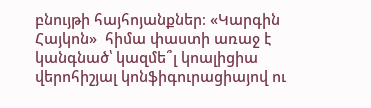բնույթի հայհոյանքներ։ «Կարգին Հայկոն»  հիմա փաստի առաջ է կանգնած՝ կազմե՞լ կոալիցիա վերոհիշյալ կոնֆիգուրացիայով ու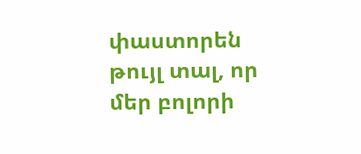փաստորեն թույլ տալ, որ մեր բոլորի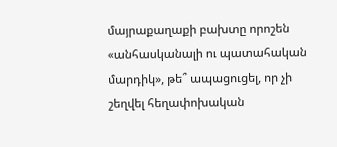մայրաքաղաքի բախտը որոշեն «անհասկանալի ու պատահական մարդիկ», թե՞ ապացուցել, որ չի շեղվել հեղափոխական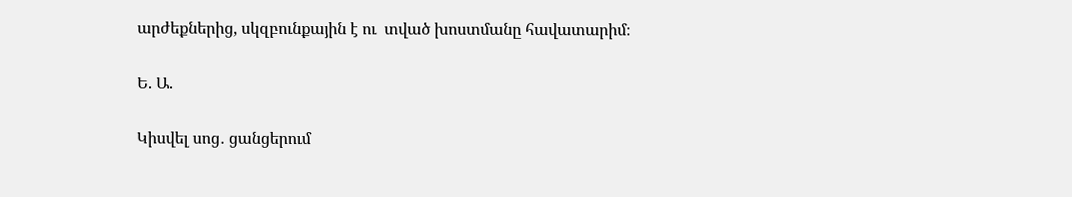արժեքներից, սկզբունքային է ու  տված խոստմանը հավատարիմ։

Ե. Ա.

Կիսվել սոց․ ցանցերում